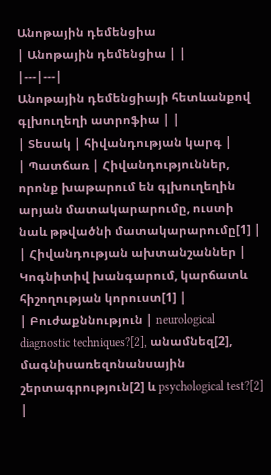Անոթային դեմենցիա
| Անոթային դեմենցիա | |
|---|---|
Անոթային դեմենցիայի հետևանքով գլխուղեղի ատրոֆիա | |
| Տեսակ | հիվանդության կարգ |
| Պատճառ | Հիվանդություններ, որոնք խաթարում են գլխուղեղին արյան մատակարարումը, ուստի նաև թթվածնի մատակարարումը[1] |
| Հիվանդության ախտանշաններ | Կոգնիտիվ խանգարում, կարճատև հիշողության կորուստ[1] |
| Բուժաքննություն | neurological diagnostic techniques?[2], անամնեզ[2], մագնիսառեզոնանսային շերտագրություն[2] և psychological test?[2] |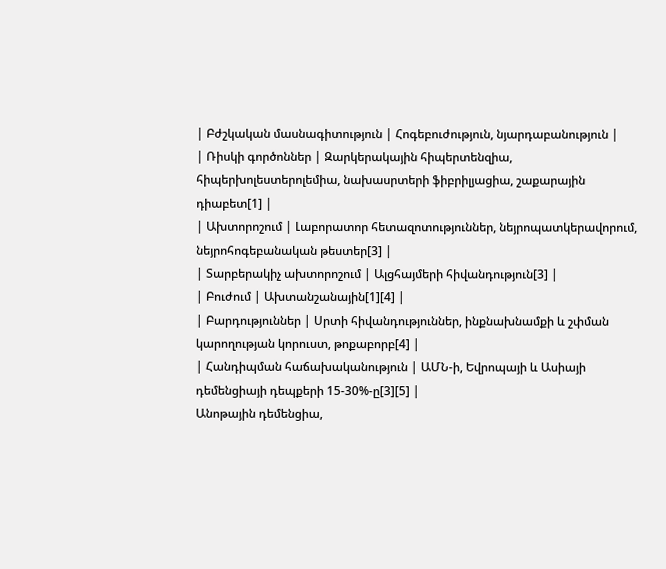| Բժշկական մասնագիտություն | Հոգեբուժություն, նյարդաբանություն |
| Ռիսկի գործոններ | Զարկերակային հիպերտենզիա, հիպերխոլեստերոլեմիա, նախասրտերի ֆիբրիլյացիա, շաքարային դիաբետ[1] |
| Ախտորոշում | Լաբորատոր հետազոտություններ, նեյրոպատկերավորում, նեյրոհոգեբանական թեստեր[3] |
| Տարբերակիչ ախտորոշում | Ալցհայմերի հիվանդություն[3] |
| Բուժում | Ախտանշանային[1][4] |
| Բարդություններ | Սրտի հիվանդություններ, ինքնախնամքի և շփման կարողության կորուստ, թոքաբորբ[4] |
| Հանդիպման հաճախականություն | ԱՄՆ-ի, Եվրոպայի և Ասիայի դեմենցիայի դեպքերի 15-30%-ը[3][5] |
Անոթային դեմենցիա,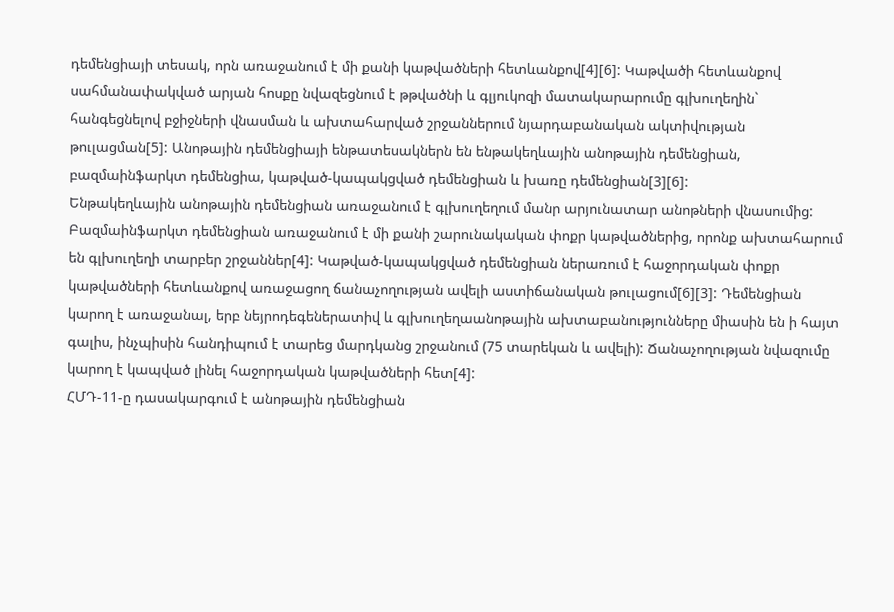դեմենցիայի տեսակ, որն առաջանում է մի քանի կաթվածների հետևանքով[4][6]: Կաթվածի հետևանքով սահմանափակված արյան հոսքը նվազեցնում է թթվածնի և գլյուկոզի մատակարարումը գլխուղեղին` հանգեցնելով բջիջների վնասման և ախտահարված շրջաններում նյարդաբանական ակտիվության թուլացման[5]: Անոթային դեմենցիայի ենթատեսակներն են ենթակեղևային անոթային դեմենցիան, բազմաինֆարկտ դեմենցիա, կաթված-կապակցված դեմենցիան և խառը դեմենցիան[3][6]:
Ենթակեղևային անոթային դեմենցիան առաջանում է գլխուղեղում մանր արյունատար անոթների վնասումից: Բազմաինֆարկտ դեմենցիան առաջանում է մի քանի շարունակական փոքր կաթվածներից, որոնք ախտահարում են գլխուղեղի տարբեր շրջաններ[4]: Կաթված-կապակցված դեմենցիան ներառում է հաջորդական փոքր կաթվածների հետևանքով առաջացող ճանաչողության ավելի աստիճանական թուլացում[6][3]: Դեմենցիան կարող է առաջանալ, երբ նեյրոդեգեներատիվ և գլխուղեղաանոթային ախտաբանությունները միասին են ի հայտ գալիս, ինչպիսին հանդիպում է տարեց մարդկանց շրջանում (75 տարեկան և ավելի): Ճանաչողության նվազումը կարող է կապված լինել հաջորդական կաթվածների հետ[4]:
ՀՄԴ-11-ը դասակարգում է անոթային դեմենցիան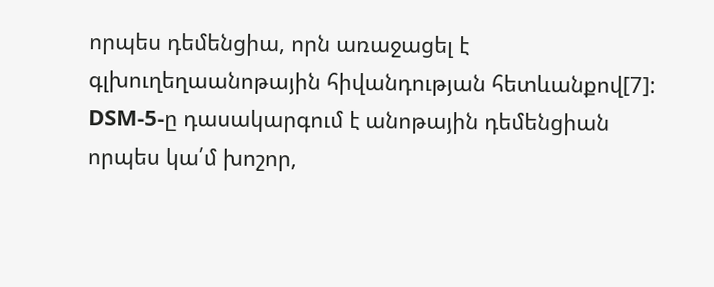որպես դեմենցիա, որն առաջացել է գլխուղեղաանոթային հիվանդության հետևանքով[7]: DSM-5-ը դասակարգում է անոթային դեմենցիան որպես կա՛մ խոշոր,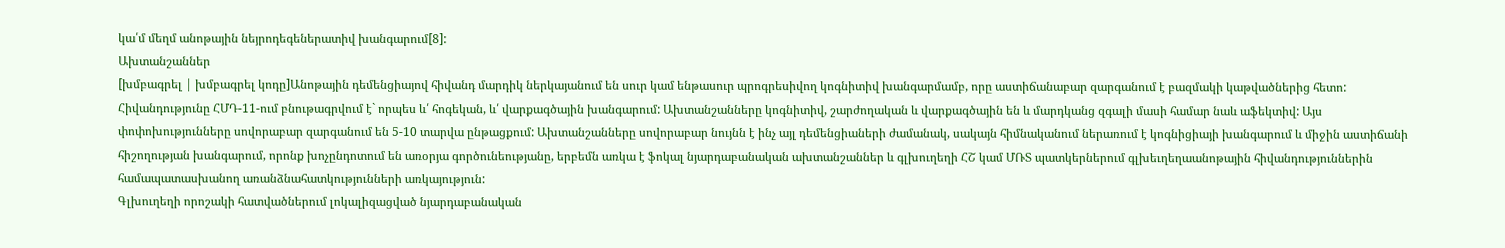կա՛մ մեղմ անոթային նեյրոդեգեներատիվ խանգարում[8]:
Ախտանշաններ
[խմբագրել | խմբագրել կոդը]Անոթային դեմենցիայով հիվանդ մարդիկ ներկայանում են սուր կամ ենթասուր պրոգրեսիվող կոգնիտիվ խանգարմամբ, որը աստիճանաբար զարգանում է բազմակի կաթվածներից հետո:
Հիվանդությունը ՀՄԴ-11-ում բնութագրվում է` որպես և՛ հոգեկան, և՛ վարքագծային խանգարում: Ախտանշանները կոգնիտիվ, շարժողական և վարքագծային են և մարդկանց զգալի մասի համար նաև աֆեկտիվ: Այս փոփոխությունները սովորաբար զարգանում են 5-10 տարվա ընթացքում: Ախտանշանները սովորաբար նույնն է ինչ այլ դեմենցիաների ժամանակ, սակայն հիմնականում ներառում է կոգնիցիայի խանգարում և միջին աստիճանի հիշողության խանգարում, որոնք խոչընդոտում են առօրյա գործունեությանը, երբեմն առկա է ֆոկալ նյարդաբանական ախտանշաններ և գլխուղեղի ՀՇ կամ ՄՌՏ պատկերներում գլխեւղեղաանոթային հիվանդություններին համապատասխանող առանձնահատկությունների առկայություն:
Գլխուղեղի որոշակի հատվածներում լոկալիզացված նյարդաբանական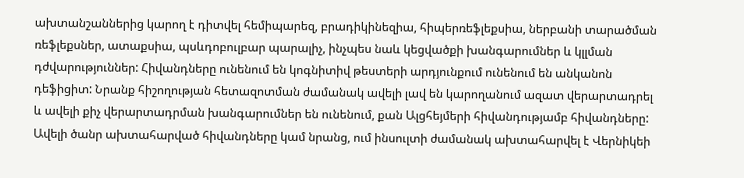ախտանշաններից կարող է դիտվել հեմիպարեզ, բրադիկինեզիա, հիպերռեֆլեքսիա, ներբանի տարածման ռեֆլեքսներ, ատաքսիա, պսևդոբուլբար պարալիչ, ինչպես նաև կեցվածքի խանգարումներ և կլլման դժվարություններ: Հիվանդները ունենում են կոգնիտիվ թեստերի արդյունքում ունենում են անկանոն դեֆիցիտ: Նրանք հիշողության հետազոտման ժամանակ ավելի լավ են կարողանում ազատ վերարտադրել և ավելի քիչ վերարտադրման խանգարումներ են ունենում, քան Ալցհեյմերի հիվանդությամբ հիվանդները: Ավելի ծանր ախտահարված հիվանդները կամ նրանց, ում ինսուլտի ժամանակ ախտահարվել է Վերնիկեի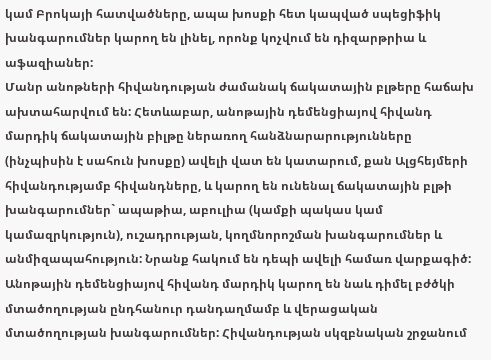կամ Բրոկայի հատվածները, ապա խոսքի հետ կապված սպեցիֆիկ խանգարումներ կարող են լինել, որոնք կոչվում են դիզարթրիա և աֆազիաներ:
Մանր անոթների հիվանդության ժամանակ ճակատային բլթերը հաճախ ախտահարվում են: Հետևաբար, անոթային դեմենցիայով հիվանդ մարդիկ ճակատային բիլթը ներառող հանձնարարությունները (ինչպիսին է սահուն խոսքը) ավելի վատ են կատարում, քան Ալցհեյմերի հիվանդությամբ հիվանդները, և կարող են ունենալ ճակատային բլթի խանգարումներ` ապաթիա, աբուլիա (կամքի պակաս կամ կամազրկություն), ուշադրության, կողմնորոշման խանգարումներ և անմիզապահություն: Նրանք հակում են դեպի ավելի համառ վարքագիծ: Անոթային դեմենցիայով հիվանդ մարդիկ կարող են նաև դիմել բժծկի մտածողության ընդհանուր դանդաղմամբ և վերացական մտածողության խանգարումներ: Հիվանդության սկզբնական շրջանում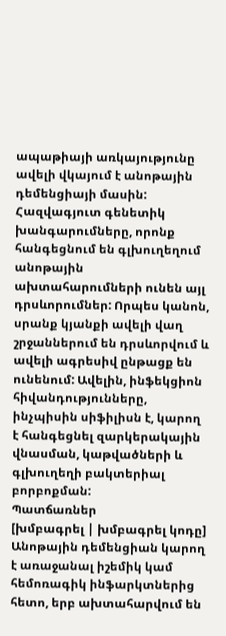ապաթիայի առկայությունը ավելի վկայում է անոթային դեմենցիայի մասին:
Հազվագյուտ գենետիկ խանգարումները, որոնք հանգեցնում են գլխուղեղում անոթային ախտահարումների ունեն այլ դրսևորումներ: Որպես կանոն, սրանք կյանքի ավելի վաղ շրջաններում են դրսևորվում և ավելի ագրեսիվ ընթացք են ունենում: Ավելին, ինֆեկցիոն հիվանդությունները, ինչպիսին սիֆիլիսն է, կարող է հանգեցնել զարկերակային վնասման, կաթվածների և գլխուղեղի բակտերիալ բորբոքման:
Պատճառներ
[խմբագրել | խմբագրել կոդը]
Անոթային դեմենցիան կարող է առաջանալ իշեմիկ կամ հեմոռագիկ ինֆարկտներից հետո, երբ ախտահարվում են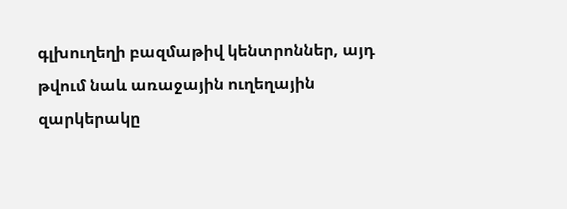գլխուղեղի բազմաթիվ կենտրոններ, այդ թվում նաև առաջային ուղեղային զարկերակը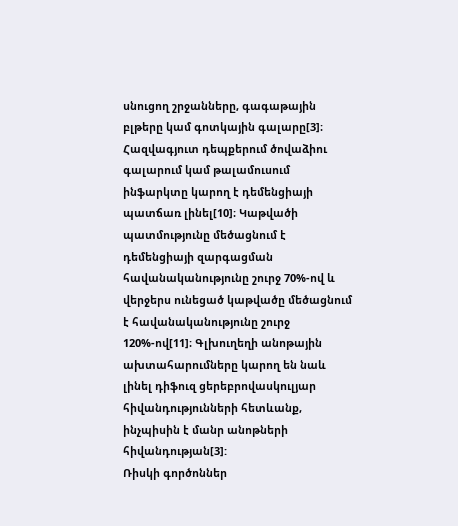սնուցող շրջանները, գագաթային բլթերը կամ գոտկային գալարը[3]։ Հազվագյուտ դեպքերում ծովաձիու գալարում կամ թալամուսում ինֆարկտը կարող է դեմենցիայի պատճառ լինել[10]։ Կաթվածի պատմությունը մեծացնում է դեմենցիայի զարգացման հավանականությունը շուրջ 70%-ով և վերջերս ունեցած կաթվածը մեծացնում է հավանականությունը շուրջ 120%-ով[11]։ Գլխուղեղի անոթային ախտահարումները կարող են նաև լինել դիֆուզ ցերեբրովասկուլյար հիվանդությունների հետևանք, ինչպիսին է մանր անոթների հիվանդության[3]:
Ռիսկի գործոններ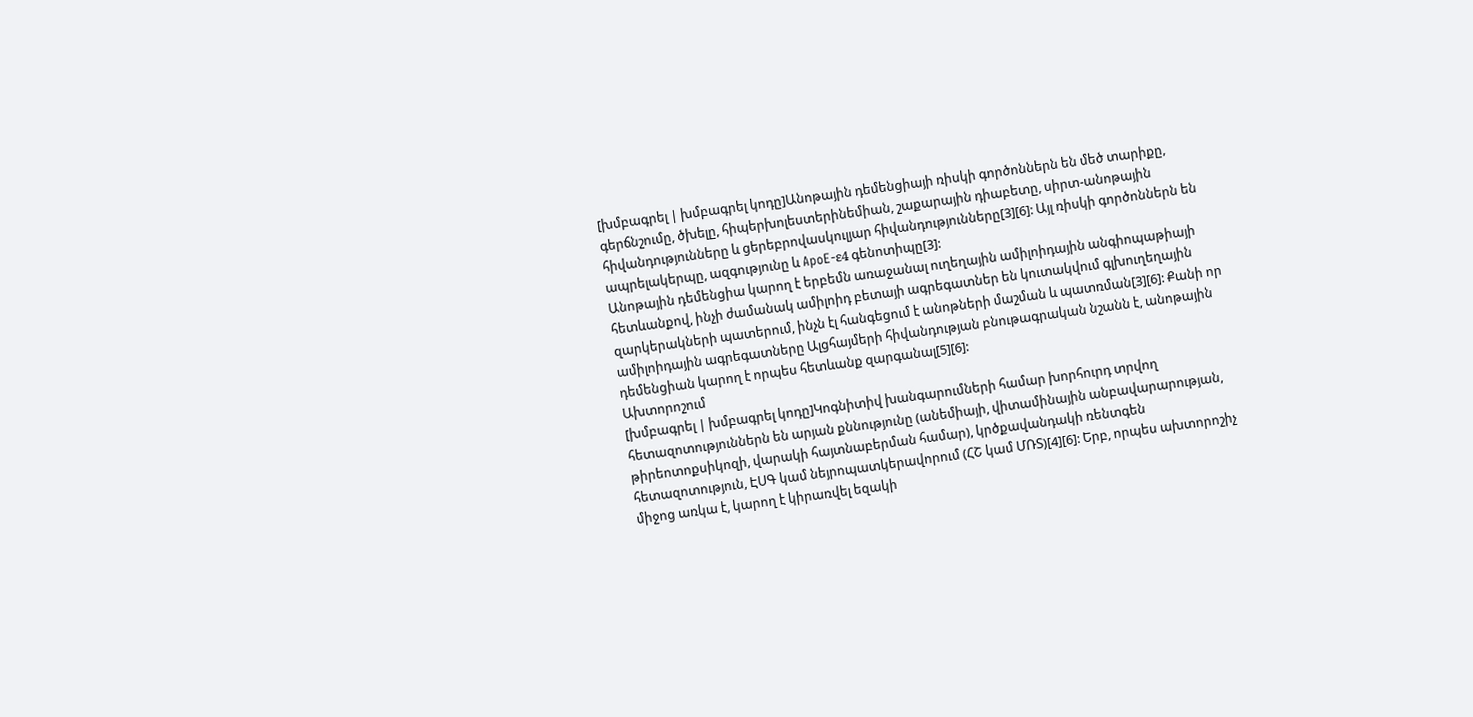[խմբագրել | խմբագրել կոդը]Անոթային դեմենցիայի ռիսկի գործոններն են մեծ տարիքը, գերճնշումը, ծխելը, հիպերխոլեստերինեմիան, շաքարային դիաբետը, սիրտ-անոթային հիվանդությունները և ցերեբրովասկուլյար հիվանդությունները[3][6]: Այլ ռիսկի գործոններն են ապրելակերպը, ազգությունը և ApoE-ε4 գենոտիպը[3]:
Անոթային դեմենցիա կարող է երբեմն առաջանալ ուղեղային ամիլոիդային անգիոպաթիայի հետևանքով, ինչի ժամանակ ամիլոիդ բետայի ագրեգատներ են կուտակվում գլխուղեղային զարկերակների պատերում, ինչն էլ հանգեցում է անոթների մաշման և պատռման[3][6]: Քանի որ ամիլոիդային ագրեգատները Ալցհայմերի հիվանդության բնութագրական նշանն է, անոթային դեմենցիան կարող է որպես հետևանք զարգանալ[5][6]:
Ախտորոշում
[խմբագրել | խմբագրել կոդը]Կոգնիտիվ խանգարումների համար խորհուրդ տրվող հետազոտություններն են արյան քննությունը (անեմիայի, վիտամինային անբավարարության, թիրեոտոքսիկոզի, վարակի հայտնաբերման համար), կրծքավանդակի ռենտգեն հետազոտություն, ԷՍԳ կամ նեյրոպատկերավորում (ՀՇ կամ ՄՌՏ)[4][6]: Երբ, որպես ախտորոշիչ միջոց առկա է, կարող է կիրառվել եզակի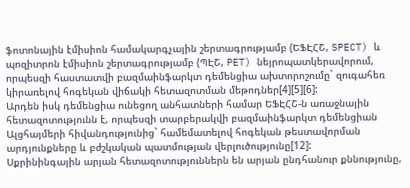ֆոտոնային էմիսիոն համակարգչային շերտագրությամբ (ԵՖԷՀՇ, SPECT) և պոզիտրոն էմիսիոն շերտագրությամբ (ՊԷՇ, PET) նեյրոպատկերավորում, որպեսզի հաստատվի բազմաինֆարկտ դեմենցիա ախտորոշումը` զուգահեռ կիրառելով հոգեկան վիճակի հետազոտման մեթոդներ[4][5][6]:
Արդեն իսկ դեմենցիա ունեցող անհատների համար ԵՖԷՀՇ-ն առաջնային հետազոտությունն է, որպեսզի տարբերակվի բազմաինֆարկտ դեմենցիան Ալցհայմերի հիվանդությունից` համեմատելով հոգեկան թեստավորման արդյունքները և բժշկական պատմության վերլուծությունը[12]:
Սքրինինգային արյան հետազոտություններն են արյան ընդհանուր քննությունը,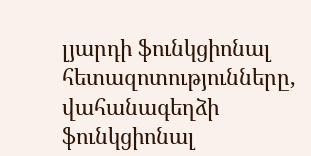լյարդի ֆունկցիոնալ հետազոտությունները, վահանագեղձի ֆունկցիոնալ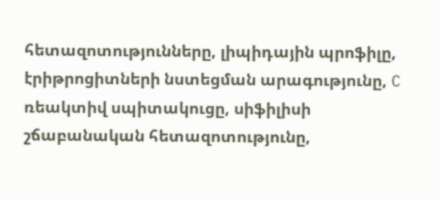հետազոտությունները, լիպիդային պրոֆիլը, էրիթրոցիտների նստեցման արագությունը, C ռեակտիվ սպիտակուցը, սիֆիլիսի շճաբանական հետազոտությունը,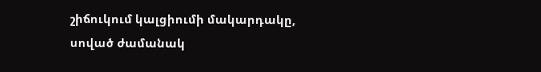շիճուկում կալցիումի մակարդակը, սոված ժամանակ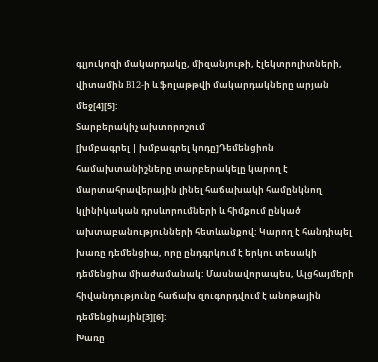գլյուկոզի մակարդակը, միզանյութի, էլեկտրոլիտների, վիտամին B12-ի և ֆոլաթթվի մակարդակները արյան մեջ[4][5]:
Տարբերակիչ ախտորոշում
[խմբագրել | խմբագրել կոդը]Դեմենցիոն համախտանիշները տարբերակելը կարող է մարտահրավերային լինել հաճախակի համընկնող կլինիկական դրսևորումների և հիմքում ընկած ախտաբանությունների հետևանքով: Կարող է հանդիպել խառը դեմենցիա, որը ընդգրկում է երկու տեսակի դեմենցիա միաժամանակ: Մասնավորապես, Ալցհայմերի հիվանդությունը հաճախ զուգորդվում է անոթային դեմենցիային[3][6]:
Խառը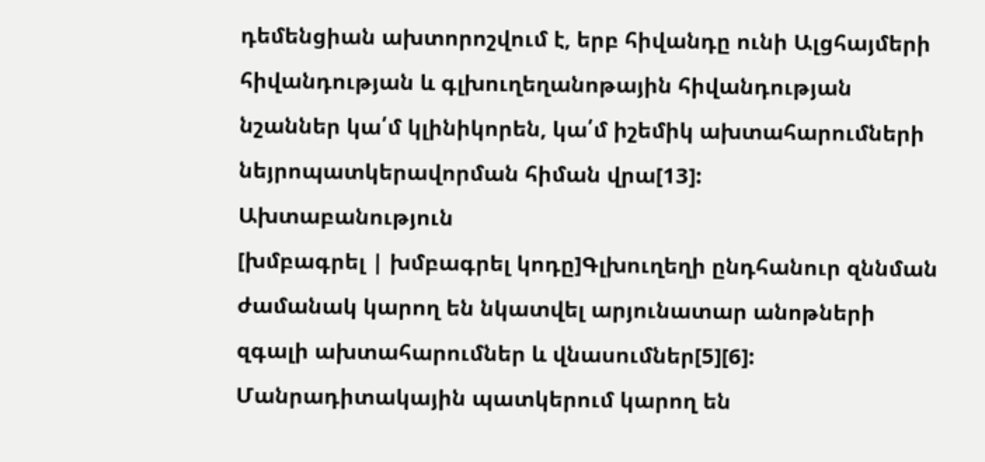դեմենցիան ախտորոշվում է, երբ հիվանդը ունի Ալցհայմերի հիվանդության և գլխուղեղանոթային հիվանդության նշաններ կա՛մ կլինիկորեն, կա՛մ իշեմիկ ախտահարումների նեյրոպատկերավորման հիման վրա[13]:
Ախտաբանություն
[խմբագրել | խմբագրել կոդը]Գլխուղեղի ընդհանուր զննման ժամանակ կարող են նկատվել արյունատար անոթների զգալի ախտահարումներ և վնասումներ[5][6]: Մանրադիտակային պատկերում կարող են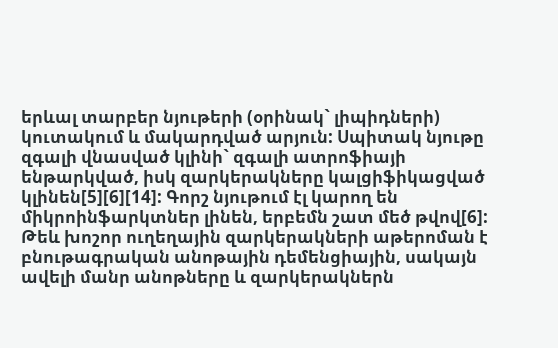երևալ տարբեր նյութերի (օրինակ` լիպիդների) կուտակում և մակարդված արյուն: Սպիտակ նյութը զգալի վնասված կլինի` զգալի ատրոֆիայի ենթարկված, իսկ զարկերակները կալցիֆիկացված կլինեն[5][6][14]: Գորշ նյութում էլ կարող են միկրոինֆարկտներ լինեն, երբեմն շատ մեծ թվով[6]:
Թեև խոշոր ուղեղային զարկերակների աթերոման է բնութագրական անոթային դեմենցիային, սակայն ավելի մանր անոթները և զարկերակներն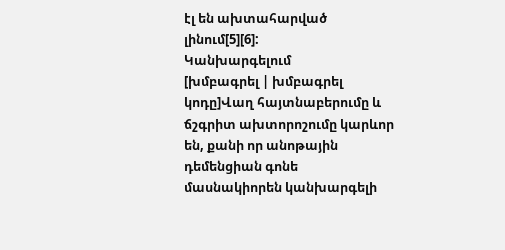էլ են ախտահարված լինում[5][6]:
Կանխարգելում
[խմբագրել | խմբագրել կոդը]Վաղ հայտնաբերումը և ճշգրիտ ախտորոշումը կարևոր են, քանի որ անոթային դեմենցիան գոնե մասնակիորեն կանխարգելի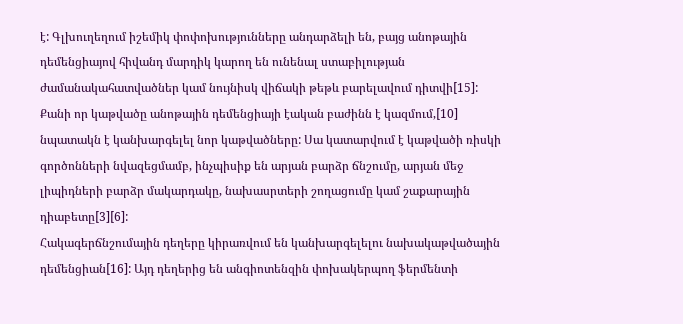է: Գլխուղեղում իշեմիկ փոփոխությունները անդարձելի են, բայց անոթային դեմենցիայով հիվանդ մարդիկ կարող են ունենալ ստաբիլության ժամանակահատվածներ կամ նույնիսկ վիճակի թեթև բարելավում դիտվի[15]: Քանի որ կաթվածը անոթային դեմենցիայի էական բաժինն է կազմում,[10] նպատակն է կանխարգելել նոր կաթվածները: Սա կատարվում է կաթվածի ռիսկի գործոնների նվազեցմամբ, ինչպիսիք են արյան բարձր ճնշումը, արյան մեջ լիպիդների բարձր մակարդակը, նախասրտերի շողացումը կամ շաքարային դիաբետը[3][6]:
Հակագերճնշումային դեղերը կիրառվում են կանխարգելելու նախակաթվածային դեմենցիան[16]: Այդ դեղերից են անգիոտենզին փոխակերպող ֆերմենտի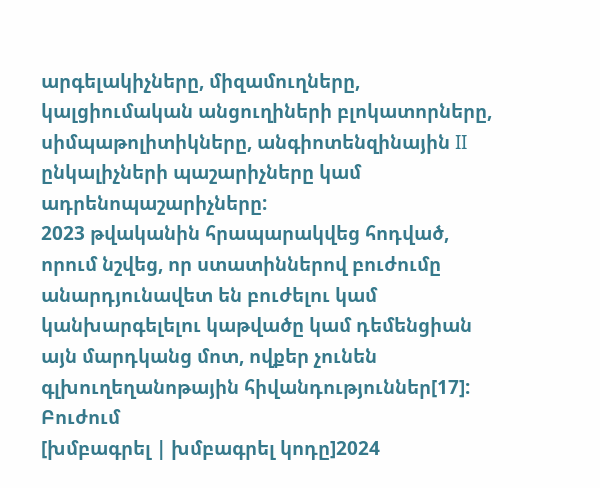արգելակիչները, միզամուղները, կալցիումական անցուղիների բլոկատորները, սիմպաթոլիտիկները, անգիոտենզինային II ընկալիչների պաշարիչները կամ ադրենոպաշարիչները:
2023 թվականին հրապարակվեց հոդված, որում նշվեց, որ ստատիններով բուժումը անարդյունավետ են բուժելու կամ կանխարգելելու կաթվածը կամ դեմենցիան այն մարդկանց մոտ, ովքեր չունեն գլխուղեղանոթային հիվանդություններ[17]:
Բուժում
[խմբագրել | խմբագրել կոդը]2024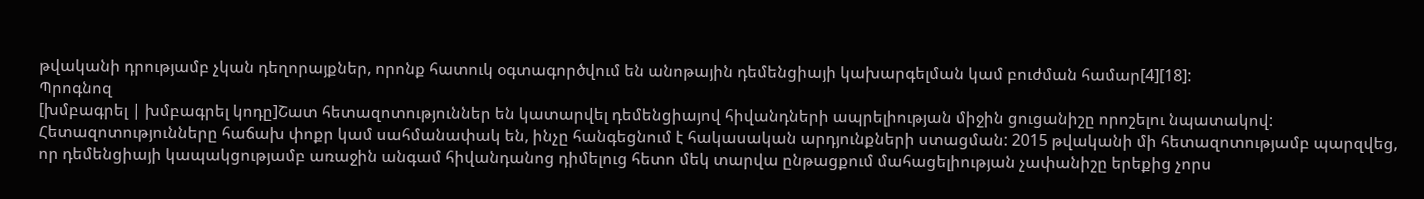թվականի դրությամբ չկան դեղորայքներ, որոնք հատուկ օգտագործվում են անոթային դեմենցիայի կախարգելման կամ բուժման համար[4][18]:
Պրոգնոզ
[խմբագրել | խմբագրել կոդը]Շատ հետազոտություններ են կատարվել դեմենցիայով հիվանդների ապրելիության միջին ցուցանիշը որոշելու նպատակով: Հետազոտությունները հաճախ փոքր կամ սահմանափակ են, ինչը հանգեցնում է հակասական արդյունքների ստացման: 2015 թվականի մի հետազոտությամբ պարզվեց, որ դեմենցիայի կապակցությամբ առաջին անգամ հիվանդանոց դիմելուց հետո մեկ տարվա ընթացքում մահացելիության չափանիշը երեքից չորս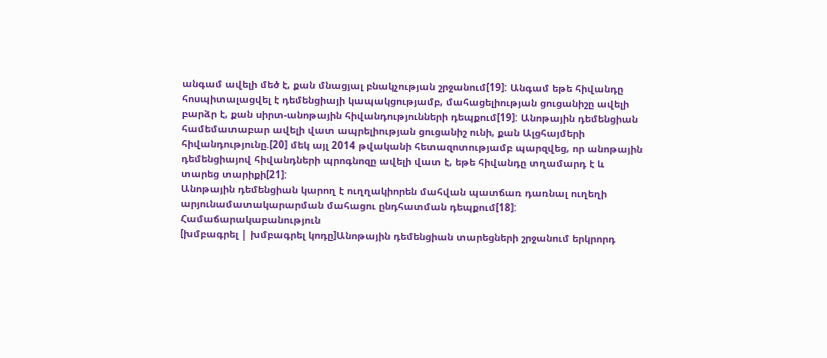անգամ ավելի մեծ է, քան մնացյալ բնակչության շրջանում[19]: Անգամ եթե հիվանդը հոսպիտալացվել է դեմենցիայի կապակցությամբ, մահացելիության ցուցանիշը ավելի բարձր է, քան սիրտ-անոթային հիվանդությունների դեպքում[19]: Անոթային դեմենցիան համեմատաբար ավելի վատ ապրելիության ցուցանիշ ունի, քան Ալցհայմերի հիվանդությունը.[20] մեկ այլ 2014 թվականի հետազոտությամբ պարզվեց, որ անոթային դեմենցիայով հիվանդների պրոգնոզը ավելի վատ է, եթե հիվանդը տղամարդ է և տարեց տարիքի[21]:
Անոթային դեմենցիան կարող է ուղղակիորեն մահվան պատճառ դառնալ ուղեղի արյունամատակարարման մահացու ընդհատման դեպքում[18]:
Համաճարակաբանություն
[խմբագրել | խմբագրել կոդը]Անոթային դեմենցիան տարեցների շրջանում երկրորդ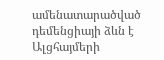ամենատարածված դեմենցիայի ձևն է Ալցհայմերի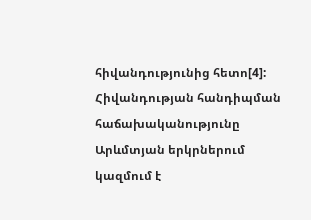հիվանդությունից հետո[4]: Հիվանդության հանդիպման հաճախականությունը Արևմտյան երկրներում կազմում է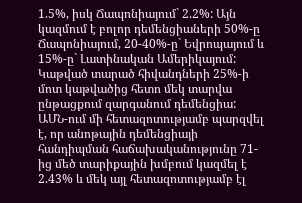1.5%, իսկ Ճապոնիայում` 2.2%: Այն կազմում է բոլոր դեմենցիաների 50%-ը Ճապոնիայում, 20-40%-ը` Եվրոպայում և 15%-ը` Լատինական Ամերիկայում: Կաթված տարած հիվանդների 25%-ի մոտ կաթվածից հետո մեկ տարվա ընթացքում զարգանում դեմենցիա: ԱՄՆ-ում մի հետազոտությամբ պարզվել է, որ անոթային դեմենցիայի հանդիպման հաճախականությունը 71-ից մեծ տարիքային խմբում կազմել է 2.43% և մեկ այլ հետազոտությամբ էլ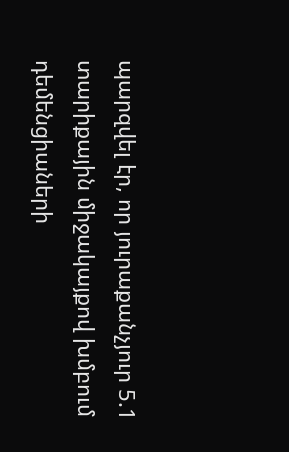պարզվել էր, որ յուրաքանչյուր 5.1 տարիքային միջակայքով խմբում դեմենցիաների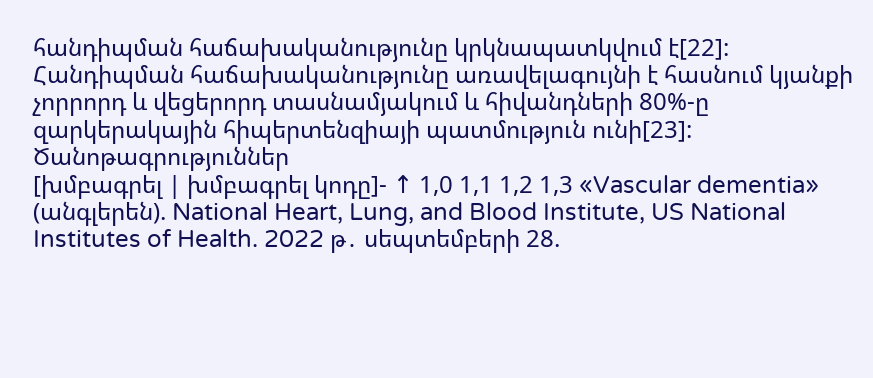հանդիպման հաճախականությունը կրկնապատկվում է[22]:
Հանդիպման հաճախականությունը առավելագույնի է հասնում կյանքի չորրորդ և վեցերորդ տասնամյակում և հիվանդների 80%-ը զարկերակային հիպերտենզիայի պատմություն ունի[23]:
Ծանոթագրություններ
[խմբագրել | խմբագրել կոդը]- ↑ 1,0 1,1 1,2 1,3 «Vascular dementia» (անգլերեն). National Heart, Lung, and Blood Institute, US National Institutes of Health. 2022 թ․ սեպտեմբերի 28.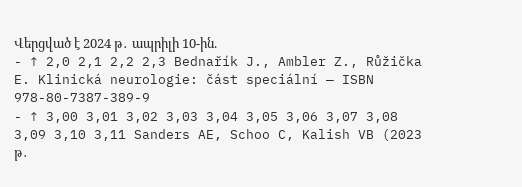Վերցված է 2024 թ․ ապրիլի 10-ին.
- ↑ 2,0 2,1 2,2 2,3 Bednařík J., Ambler Z., Růžička E. Klinická neurologie: část speciální — ISBN 978-80-7387-389-9
- ↑ 3,00 3,01 3,02 3,03 3,04 3,05 3,06 3,07 3,08 3,09 3,10 3,11 Sanders AE, Schoo C, Kalish VB (2023 թ․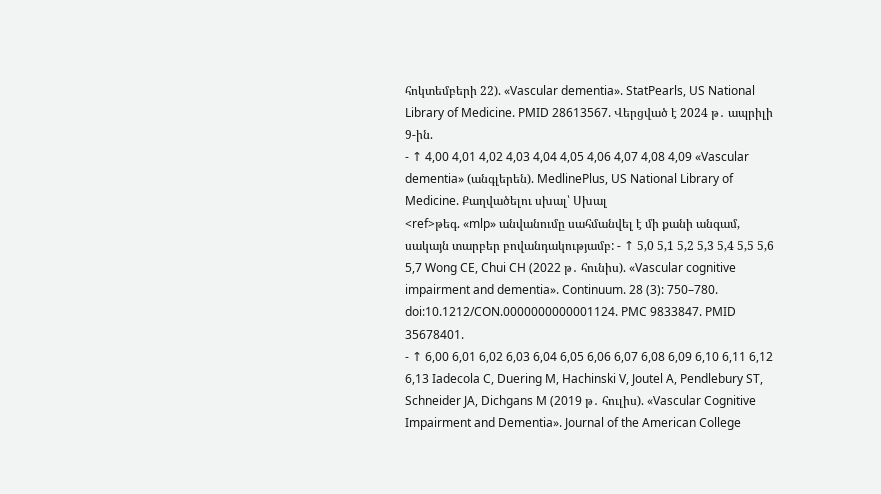հոկտեմբերի 22). «Vascular dementia». StatPearls, US National Library of Medicine. PMID 28613567. Վերցված է 2024 թ․ ապրիլի 9-ին.
- ↑ 4,00 4,01 4,02 4,03 4,04 4,05 4,06 4,07 4,08 4,09 «Vascular dementia» (անգլերեն). MedlinePlus, US National Library of Medicine. Քաղվածելու սխալ՝ Սխալ
<ref>թեգ. «mlp» անվանումը սահմանվել է մի քանի անգամ, սակայն տարբեր բովանդակությամբ: - ↑ 5,0 5,1 5,2 5,3 5,4 5,5 5,6 5,7 Wong CE, Chui CH (2022 թ․ հունիս). «Vascular cognitive impairment and dementia». Continuum. 28 (3): 750–780. doi:10.1212/CON.0000000000001124. PMC 9833847. PMID 35678401.
- ↑ 6,00 6,01 6,02 6,03 6,04 6,05 6,06 6,07 6,08 6,09 6,10 6,11 6,12 6,13 Iadecola C, Duering M, Hachinski V, Joutel A, Pendlebury ST, Schneider JA, Dichgans M (2019 թ․ հուլիս). «Vascular Cognitive Impairment and Dementia». Journal of the American College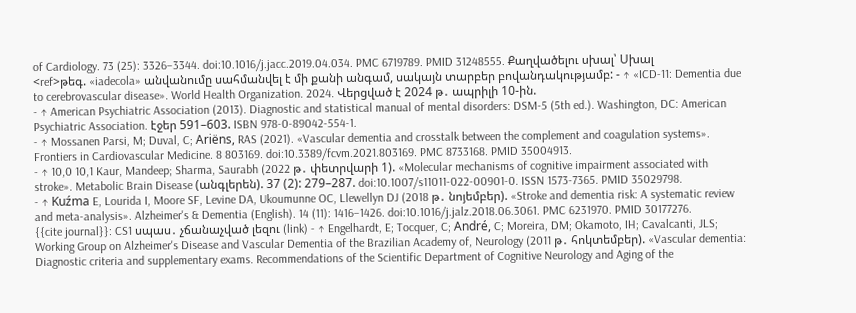of Cardiology. 73 (25): 3326–3344. doi:10.1016/j.jacc.2019.04.034. PMC 6719789. PMID 31248555. Քաղվածելու սխալ՝ Սխալ
<ref>թեգ. «iadecola» անվանումը սահմանվել է մի քանի անգամ, սակայն տարբեր բովանդակությամբ: - ↑ «ICD-11: Dementia due to cerebrovascular disease». World Health Organization. 2024. Վերցված է 2024 թ․ ապրիլի 10-ին.
- ↑ American Psychiatric Association (2013). Diagnostic and statistical manual of mental disorders: DSM-5 (5th ed.). Washington, DC: American Psychiatric Association. էջեր 591–603. ISBN 978-0-89042-554-1.
- ↑ Mossanen Parsi, M; Duval, C; Ariëns, RAS (2021). «Vascular dementia and crosstalk between the complement and coagulation systems». Frontiers in Cardiovascular Medicine. 8 803169. doi:10.3389/fcvm.2021.803169. PMC 8733168. PMID 35004913.
- ↑ 10,0 10,1 Kaur, Mandeep; Sharma, Saurabh (2022 թ․ փետրվարի 1). «Molecular mechanisms of cognitive impairment associated with stroke». Metabolic Brain Disease (անգլերեն). 37 (2): 279–287. doi:10.1007/s11011-022-00901-0. ISSN 1573-7365. PMID 35029798.
- ↑ Kuźma E, Lourida I, Moore SF, Levine DA, Ukoumunne OC, Llewellyn DJ (2018 թ․ նոյեմբեր). «Stroke and dementia risk: A systematic review and meta-analysis». Alzheimer's & Dementia (English). 14 (11): 1416–1426. doi:10.1016/j.jalz.2018.06.3061. PMC 6231970. PMID 30177276.
{{cite journal}}: CS1 սպաս․ չճանաչված լեզու (link) - ↑ Engelhardt, E; Tocquer, C; André, C; Moreira, DM; Okamoto, IH; Cavalcanti, JLS; Working Group on Alzheimer's Disease and Vascular Dementia of the Brazilian Academy of, Neurology (2011 թ․ հոկտեմբեր). «Vascular dementia: Diagnostic criteria and supplementary exams. Recommendations of the Scientific Department of Cognitive Neurology and Aging of the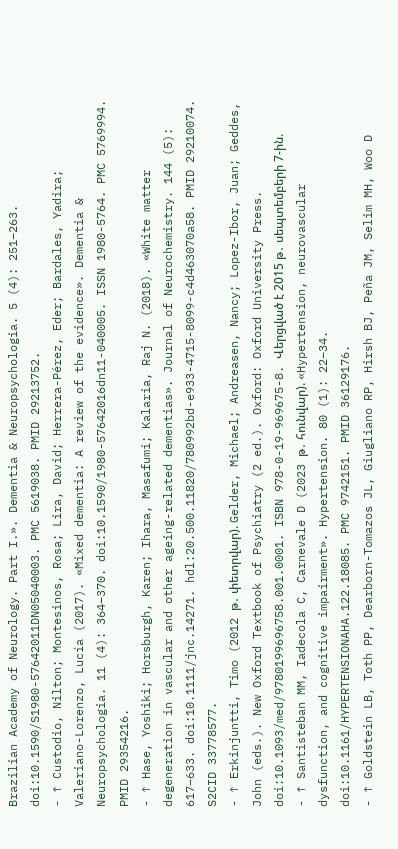Brazilian Academy of Neurology. Part I.». Dementia & Neuropsychologia. 5 (4): 251–263. doi:10.1590/S1980-57642011DN05040003. PMC 5619038. PMID 29213752.
- ↑ Custodio, Nilton; Montesinos, Rosa; Lira, David; Herrera-Pérez, Eder; Bardales, Yadira; Valeriano-Lorenzo, Lucía (2017). «Mixed dementia: A review of the evidence». Dementia & Neuropsychologia. 11 (4): 364–370. doi:10.1590/1980-57642016dn11-040005. ISSN 1980-5764. PMC 5769994. PMID 29354216.
- ↑ Hase, Yoshiki; Horsburgh, Karen; Ihara, Masafumi; Kalaria, Raj N. (2018). «White matter degeneration in vascular and other ageing-related dementias». Journal of Neurochemistry. 144 (5): 617–633. doi:10.1111/jnc.14271. hdl:20.500.11820/780992bd-e933-4715-8099-c4d463070a58. PMID 29210074. S2CID 33778577.
- ↑ Erkinjuntti, Timo (2012 թ․ փետրվար). Gelder, Michael; Andreasen, Nancy; Lopez-Ibor, Juan; Geddes, John (eds.). New Oxford Textbook of Psychiatry (2 ed.). Oxford: Oxford University Press. doi:10.1093/med/9780199696758.001.0001. ISBN 978-0-19-969675-8. Վերցված է 2015 թ․ սեպտեմբերի 7-ին.
- ↑ Santisteban MM, Iadecola C, Carnevale D (2023 թ․ հունվար). «Hypertension, neurovascular dysfunction, and cognitive impairment». Hypertension. 80 (1): 22–34. doi:10.1161/HYPERTENSIONAHA.122.18085. PMC 9742151. PMID 36129176.
- ↑ Goldstein LB, Toth PP, Dearborn-Tomazos JL, Giugliano RP, Hirsh BJ, Peña JM, Selim MH, Woo D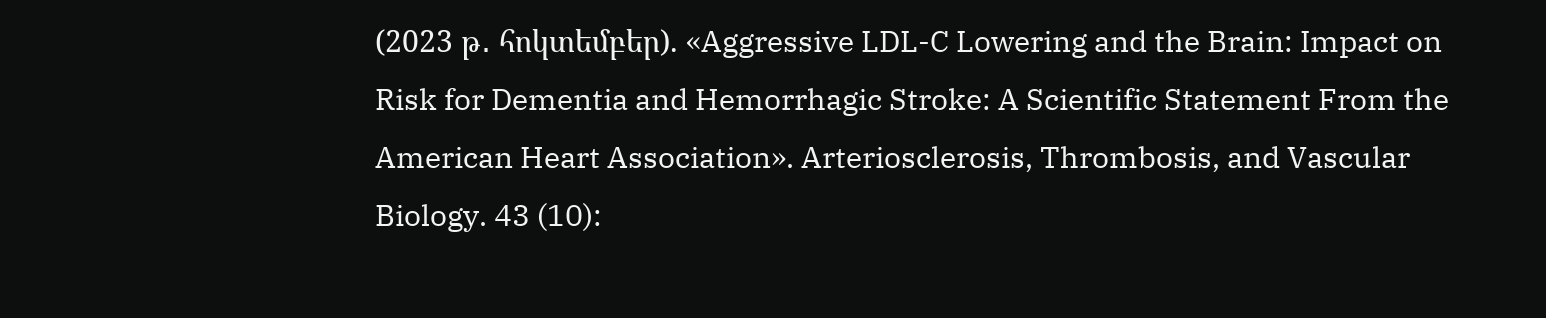(2023 թ․ հոկտեմբեր). «Aggressive LDL-C Lowering and the Brain: Impact on Risk for Dementia and Hemorrhagic Stroke: A Scientific Statement From the American Heart Association». Arteriosclerosis, Thrombosis, and Vascular Biology. 43 (10):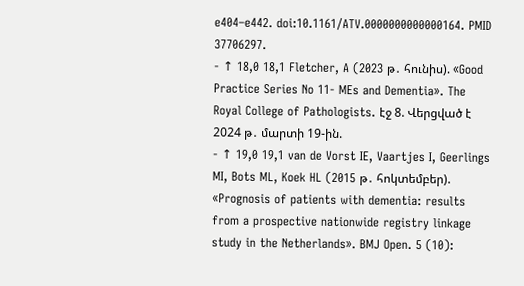e404–e442. doi:10.1161/ATV.0000000000000164. PMID 37706297.
- ↑ 18,0 18,1 Fletcher, A (2023 թ․ հունիս). «Good Practice Series No 11- MEs and Dementia». The Royal College of Pathologists. էջ 8. Վերցված է 2024 թ․ մարտի 19-ին.
- ↑ 19,0 19,1 van de Vorst IE, Vaartjes I, Geerlings MI, Bots ML, Koek HL (2015 թ․ հոկտեմբեր). «Prognosis of patients with dementia: results from a prospective nationwide registry linkage study in the Netherlands». BMJ Open. 5 (10):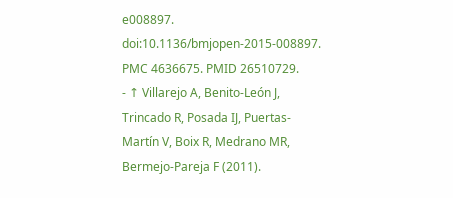e008897. doi:10.1136/bmjopen-2015-008897. PMC 4636675. PMID 26510729.
- ↑ Villarejo A, Benito-León J, Trincado R, Posada IJ, Puertas-Martín V, Boix R, Medrano MR, Bermejo-Pareja F (2011).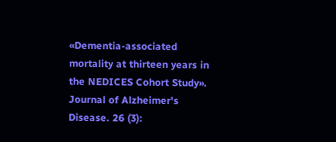«Dementia-associated mortality at thirteen years in the NEDICES Cohort Study». Journal of Alzheimer's Disease. 26 (3):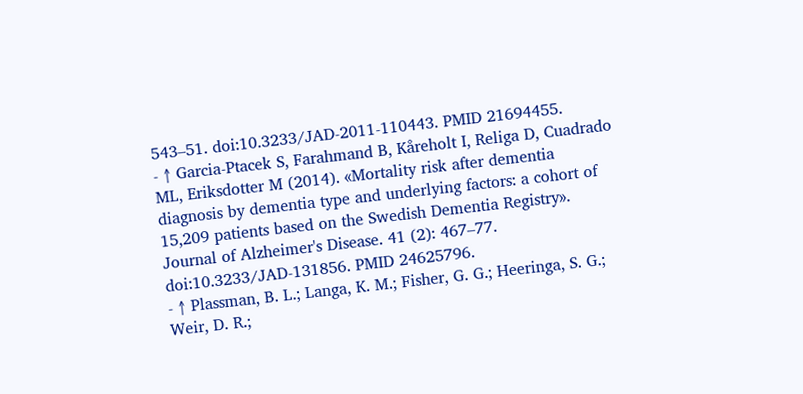543–51. doi:10.3233/JAD-2011-110443. PMID 21694455.
- ↑ Garcia-Ptacek S, Farahmand B, Kåreholt I, Religa D, Cuadrado ML, Eriksdotter M (2014). «Mortality risk after dementia diagnosis by dementia type and underlying factors: a cohort of 15,209 patients based on the Swedish Dementia Registry». Journal of Alzheimer's Disease. 41 (2): 467–77. doi:10.3233/JAD-131856. PMID 24625796.
- ↑ Plassman, B. L.; Langa, K. M.; Fisher, G. G.; Heeringa, S. G.; Weir, D. R.;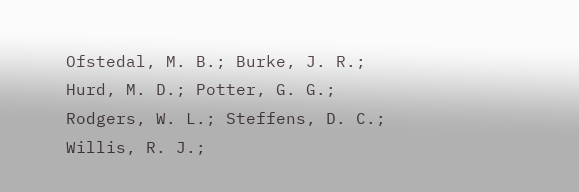Ofstedal, M. B.; Burke, J. R.; Hurd, M. D.; Potter, G. G.; Rodgers, W. L.; Steffens, D. C.; Willis, R. J.;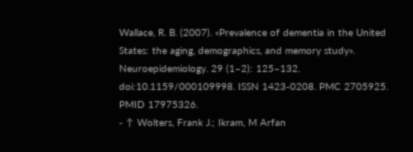Wallace, R. B. (2007). «Prevalence of dementia in the United States: the aging, demographics, and memory study». Neuroepidemiology. 29 (1–2): 125–132. doi:10.1159/000109998. ISSN 1423-0208. PMC 2705925. PMID 17975326.
- ↑ Wolters, Frank J.; Ikram, M Arfan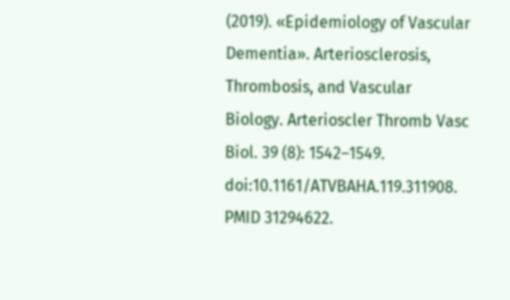(2019). «Epidemiology of Vascular Dementia». Arteriosclerosis, Thrombosis, and Vascular Biology. Arterioscler Thromb Vasc Biol. 39 (8): 1542–1549. doi:10.1161/ATVBAHA.119.311908. PMID 31294622.